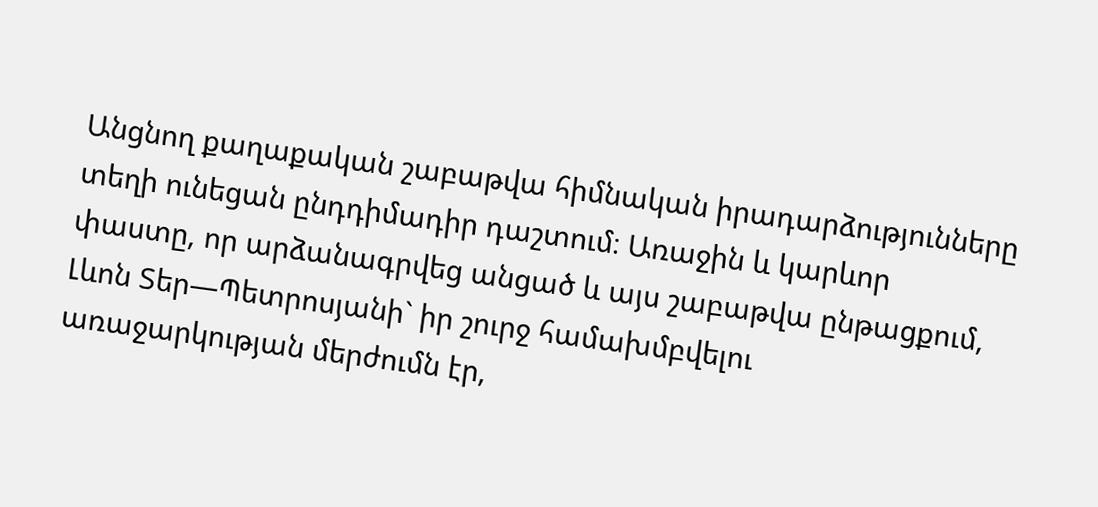Անցնող քաղաքական շաբաթվա հիմնական իրադարձությունները տեղի ունեցան ընդդիմադիր դաշտում։ Առաջին և կարևոր փաստը, որ արձանագրվեց անցած և այս շաբաթվա ընթացքում, Լևոն Տեր—Պետրոսյանի` իր շուրջ համախմբվելու առաջարկության մերժումն էր,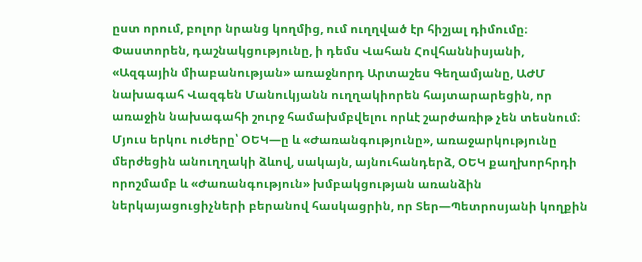ըստ որում, բոլոր նրանց կողմից, ում ուղղված էր հիշյալ դիմումը։ Փաստորեն, դաշնակցությունը, ի դեմս Վահան Հովհաննիսյանի, «Ազգային միաբանության» առաջնորդ Արտաշես Գեղամյանը, ԱԺՄ նախագահ Վազգեն Մանուկյանն ուղղակիորեն հայտարարեցին, որ առաջին նախագահի շուրջ համախմբվելու որևէ շարժառիթ չեն տեսնում։ Մյուս երկու ուժերը՝ ՕԵԿ—ը և «Ժառանգությունը», առաջարկությունը մերժեցին անուղղակի ձևով, սակայն, այնուհանդերձ, ՕԵԿ քաղխորհրդի որոշմամբ և «Ժառանգություն» խմբակցության առանձին ներկայացուցիչների բերանով հասկացրին, որ Տեր—Պետրոսյանի կողքին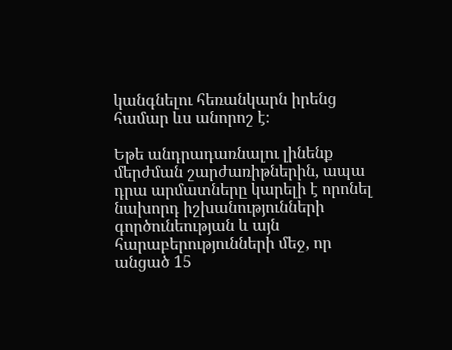կանգնելու հեռանկարն իրենց համար ևս անորոշ է։

Եթե անդրադառնալու լինենք մերժման շարժառիթներին, ապա դրա արմատները կարելի է որոնել նախորդ իշխանությունների գործունեության և այն հարաբերությունների մեջ, որ անցած 15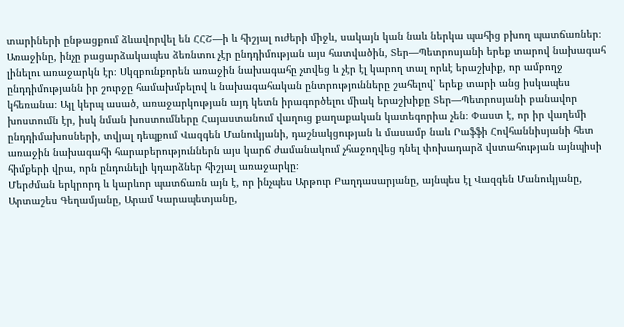տարիների ընթացքում ձևավորվել են ՀՀՇ—ի և հիշյալ ուժերի միջև, սակայն կան նաև ներկա պահից բխող պատճառներ։ Առաջինը, ինչը բացարձակապես ձեռնտու չէր ընդդիմության այս հատվածին, Տեր—Պետրոսյանի երեք տարով նախագահ լինելու առաջարկն էր։ Սկզբունքորեն առաջին նախագահը չտվեց և չէր էլ կարող տալ որևէ երաշխիք, որ ամբողջ ընդդիմությանն իր շուրջը համախմբելով և նախագահական ընտրությունները շահելով՝ երեք տարի անց իսկապես կհեռանա։ Այլ կերպ ասած, առաջարկության այդ կետն իրագործելու միակ երաշխիքը Տեր—Պետրոսյանի բանավոր խոստումն էր, իսկ նման խոստումները Հայաստանում վաղուց քաղաքական կատեգորիա չեն։ Փաստ է, որ իր վաղեմի ընդդիմախոսների, տվյալ դեպքում Վազգեն Մանուկյանի, դաշնակցության և մասամբ նաև Րաֆֆի Հովհաննիսյանի հետ առաջին նախագահի հարաբերություններն այս կարճ ժամանակում չհաջողվեց դնել փոխադարձ վստահության այնպիսի հիմքերի վրա, որն ընդունելի կդարձներ հիշյալ առաջարկը։
Մերժման երկրորդ և կարևոր պատճառն այն է, որ ինչպես Արթուր Բաղդասարյանը, այնպես էլ Վազգեն Մանուկյանը, Արտաշես Գեղամյանը, Արամ Կարապետյանը,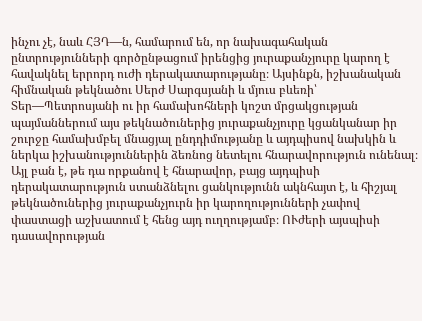ինչու չէ, նաև ՀՅԴ—ն, համարում են, որ նախագահական ընտրությունների գործընթացում իրենցից յուրաքանչյուրը կարող է հավակնել երրորդ ուժի դերակատարությանը։ Այսինքն, իշխանական հիմնական թեկնածու Սերժ Սարգսյանի և մյուս բևեռի՝ Տեր—Պետրոսյանի ու իր համախոհների կոշտ մրցակցության պայմաններում այս թեկնածուներից յուրաքանչյուրը կցանկանար իր շուրջը համախմբել մնացյալ ընդդիմությանը և այդպիսով նախկին և ներկա իշխանություններին ձեռնոց նետելու հնարավորություն ունենալ։ Այլ բան է, թե դա որքանով է հնարավոր, բայց այդպիսի դերակատարություն ստանձնելու ցանկությունն ակնհայտ է, և հիշյալ թեկնածուներից յուրաքանչյուրն իր կարողությունների չափով փաստացի աշխատում է հենց այդ ուղղությամբ։ ՈՒժերի այսպիսի դասավորության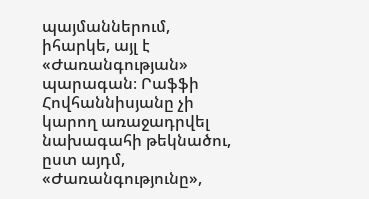պայմաններում, իհարկե, այլ է «Ժառանգության» պարագան։ Րաֆֆի Հովհաննիսյանը չի կարող առաջադրվել նախագահի թեկնածու, ըստ այդմ, «Ժառանգությունը»,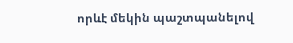որևէ մեկին պաշտպանելով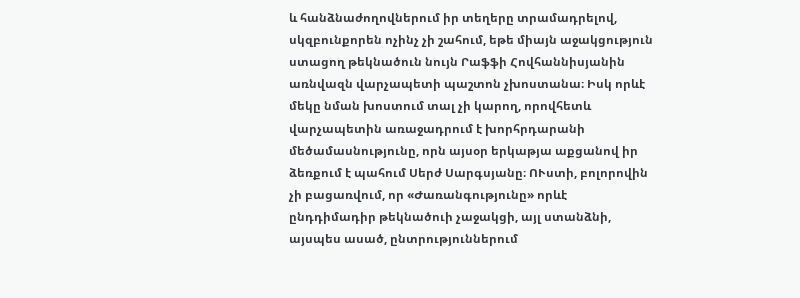և հանձնաժողովներում իր տեղերը տրամադրելով, սկզբունքորեն ոչինչ չի շահում, եթե միայն աջակցություն ստացող թեկնածուն նույն Րաֆֆի Հովհաննիսյանին առնվազն վարչապետի պաշտոն չխոստանա։ Իսկ որևէ մեկը նման խոստում տալ չի կարող, որովհետև վարչապետին առաջադրում է խորհրդարանի մեծամասնությունը, որն այսօր երկաթյա աքցանով իր ձեռքում է պահում Սերժ Սարգսյանը։ ՈՒստի, բոլորովին չի բացառվում, որ «Ժառանգությունը» որևէ ընդդիմադիր թեկնածուի չաջակցի, այլ ստանձնի, այսպես ասած, ընտրություններում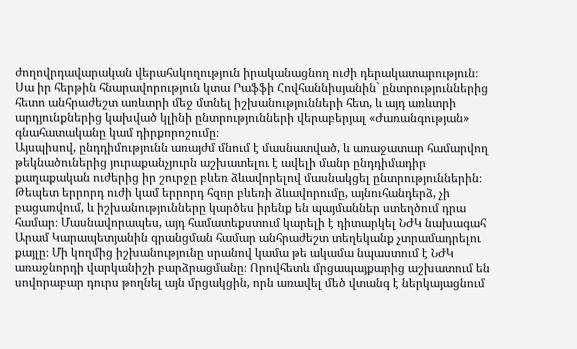ժողովրդավարական վերահսկողություն իրականացնող ուժի դերակատարություն։ Սա իր հերթին հնարավորություն կտա Րաֆֆի Հովհաննիսյանին` ընտրություններից հետո անհրաժեշտ առևտրի մեջ մտնել իշխանությունների հետ, և այդ առևտրի արդյունքներից կախված կլինի ընտրությունների վերաբերյալ «Ժառանգության» գնահատականը կամ դիրքորոշումը։
Այսպիսով, ընդդիմությունն առայժմ մնում է մասնատված, և առաջատար համարվող թեկնածուներից յուրաքանչյուրն աշխատելու է ավելի մանր ընդդիմադիր քաղաքական ուժերից իր շուրջը բևեռ ձևավորելով մասնակցել ընտրություններին։ Թեպետ երրորդ ուժի կամ երրորդ հզոր բևեռի ձևավորումը, այնուհանդերձ, չի բացառվում, և իշխանությունները կարծես իրենք են պայմաններ ստեղծում դրա համար։ Մասնավորապես, այդ համատեքստում կարելի է դիտարկել ՆԺԿ նախագահ Արամ Կարապետյանին գրանցման համար անհրաժեշտ տեղեկանք չտրամադրելու քայլը։ Մի կողմից իշխանությունը սրանով կամա թե ակամա նպաստում է ՆԺԿ առաջնորդի վարկանիշի բարձրացմանը։ Որովհետև մրցապայքարից աշխատում են սովորաբար դուրս թողնել այն մրցակցին, որն առավել մեծ վտանգ է ներկայացնում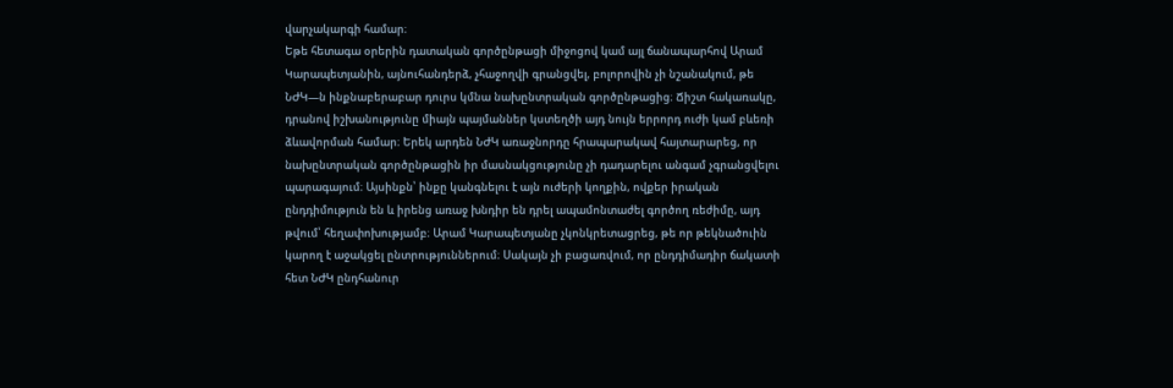վարչակարգի համար։
Եթե հետագա օրերին դատական գործընթացի միջոցով կամ այլ ճանապարհով Արամ Կարապետյանին, այնուհանդերձ, չհաջողվի գրանցվել, բոլորովին չի նշանակում, թե ՆԺԿ—ն ինքնաբերաբար դուրս կմնա նախընտրական գործընթացից։ Ճիշտ հակառակը, դրանով իշխանությունը միայն պայմաններ կստեղծի այդ նույն երրորդ ուժի կամ բևեռի ձևավորման համար։ Երեկ արդեն ՆԺԿ առաջնորդը հրապարակավ հայտարարեց, որ նախընտրական գործընթացին իր մասնակցությունը չի դադարելու անգամ չգրանցվելու պարագայում։ Այսինքն՝ ինքը կանգնելու է այն ուժերի կողքին, ովքեր իրական ընդդիմություն են և իրենց առաջ խնդիր են դրել ապամոնտաժել գործող ռեժիմը, այդ թվում՝ հեղափոխությամբ։ Արամ Կարապետյանը չկոնկրետացրեց, թե որ թեկնածուին կարող է աջակցել ընտրություններում։ Սակայն չի բացառվում, որ ընդդիմադիր ճակատի հետ ՆԺԿ ընդհանուր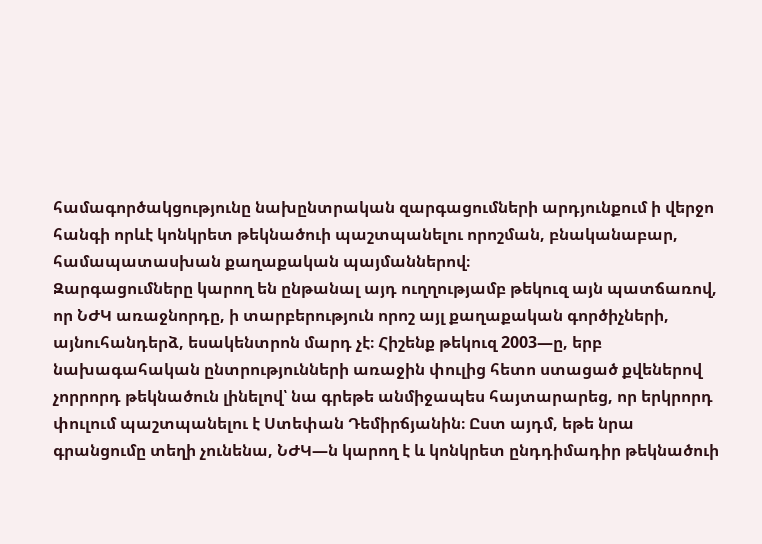համագործակցությունը նախընտրական զարգացումների արդյունքում ի վերջո հանգի որևէ կոնկրետ թեկնածուի պաշտպանելու որոշման, բնականաբար, համապատասխան քաղաքական պայմաններով։
Զարգացումները կարող են ընթանալ այդ ուղղությամբ թեկուզ այն պատճառով, որ ՆԺԿ առաջնորդը, ի տարբերություն որոշ այլ քաղաքական գործիչների, այնուհանդերձ, եսակենտրոն մարդ չէ։ Հիշենք թեկուզ 2003—ը, երբ նախագահական ընտրությունների առաջին փուլից հետո ստացած քվեներով չորրորդ թեկնածուն լինելով՝ նա գրեթե անմիջապես հայտարարեց, որ երկրորդ փուլում պաշտպանելու է Ստեփան Դեմիրճյանին։ Ըստ այդմ, եթե նրա գրանցումը տեղի չունենա, ՆԺԿ—ն կարող է և կոնկրետ ընդդիմադիր թեկնածուի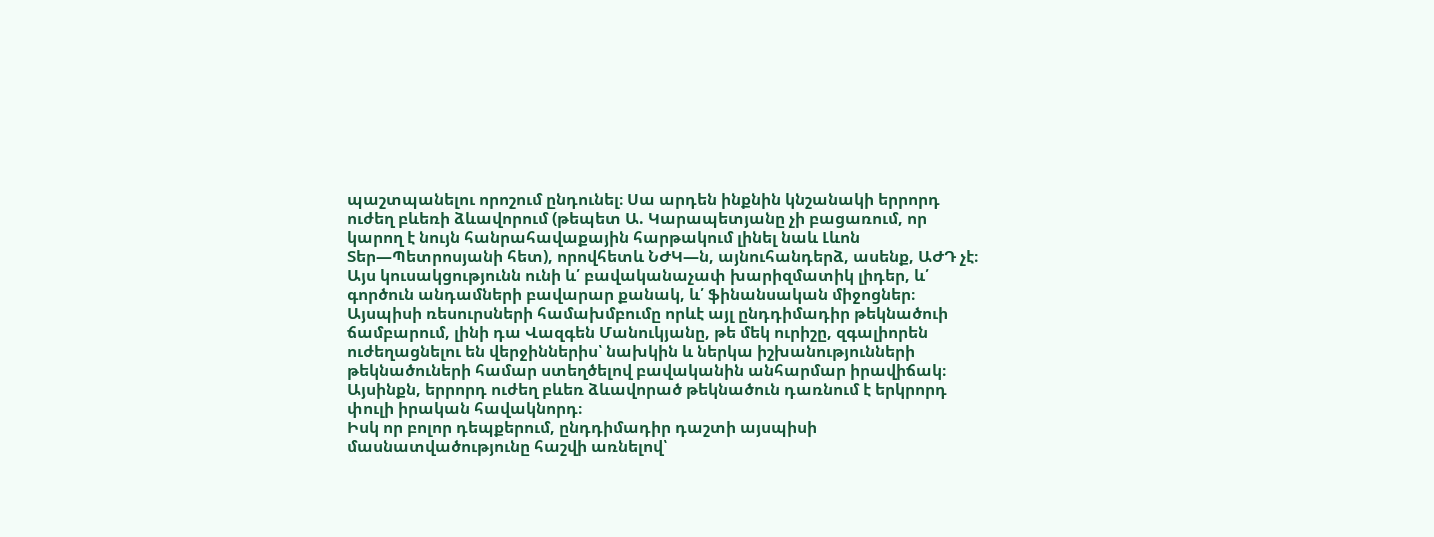պաշտպանելու որոշում ընդունել։ Սա արդեն ինքնին կնշանակի երրորդ ուժեղ բևեռի ձևավորում (թեպետ Ա. Կարապետյանը չի բացառում, որ կարող է նույն հանրահավաքային հարթակում լինել նաև Լևոն Տեր—Պետրոսյանի հետ), որովհետև ՆԺԿ—ն, այնուհանդերձ, ասենք, ԱԺԴ չէ։ Այս կուսակցությունն ունի և՛ բավականաչափ խարիզմատիկ լիդեր, և՛ գործուն անդամների բավարար քանակ, և՛ ֆինանսական միջոցներ։ Այսպիսի ռեսուրսների համախմբումը որևէ այլ ընդդիմադիր թեկնածուի ճամբարում, լինի դա Վազգեն Մանուկյանը, թե մեկ ուրիշը, զգալիորեն ուժեղացնելու են վերջիններիս՝ նախկին և ներկա իշխանությունների թեկնածուների համար ստեղծելով բավականին անհարմար իրավիճակ։ Այսինքն, երրորդ ուժեղ բևեռ ձևավորած թեկնածուն դառնում է երկրորդ փուլի իրական հավակնորդ։
Իսկ որ բոլոր դեպքերում, ընդդիմադիր դաշտի այսպիսի մասնատվածությունը հաշվի առնելով՝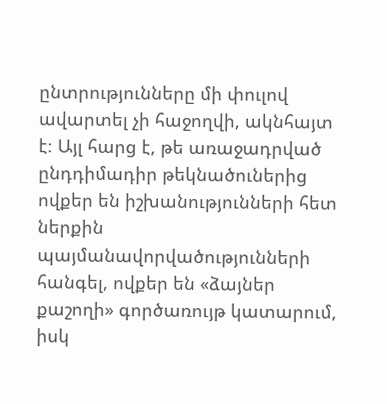ընտրությունները մի փուլով ավարտել չի հաջողվի, ակնհայտ է։ Այլ հարց է, թե առաջադրված ընդդիմադիր թեկնածուներից ովքեր են իշխանությունների հետ ներքին պայմանավորվածությունների հանգել, ովքեր են «ձայներ քաշողի» գործառույթ կատարում, իսկ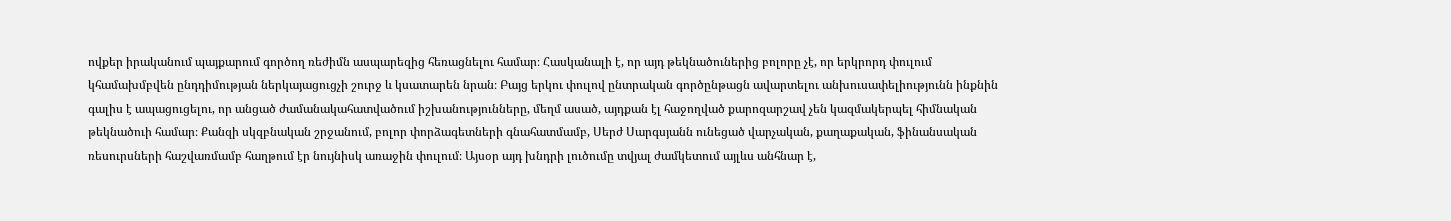ովքեր իրականում պայքարում գործող ռեժիմն ասպարեզից հեռացնելու համար։ Հասկանալի է, որ այդ թեկնածուներից բոլորը չէ, որ երկրորդ փուլում կհամախմբվեն ընդդիմության ներկայացուցչի շուրջ և կսատարեն նրան։ Բայց երկու փուլով ընտրական գործընթացն ավարտելու անխուսափելիությունն ինքնին գալիս է ապացուցելու, որ անցած ժամանակահատվածում իշխանությունները, մեղմ ասած, այդքան էլ հաջողված քարոզարշավ չեն կազմակերպել հիմնական թեկնածուի համար։ Քանզի սկզբնական շրջանում, բոլոր փորձագետների գնահատմամբ, Սերժ Սարգսյանն ունեցած վարչական, քաղաքական, ֆինանսական ռեսուրսների հաշվառմամբ հաղթում էր նույնիսկ առաջին փուլում։ Այսօր այդ խնդրի լուծումը տվյալ ժամկետում այլևս անհնար է,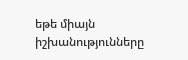եթե միայն իշխանությունները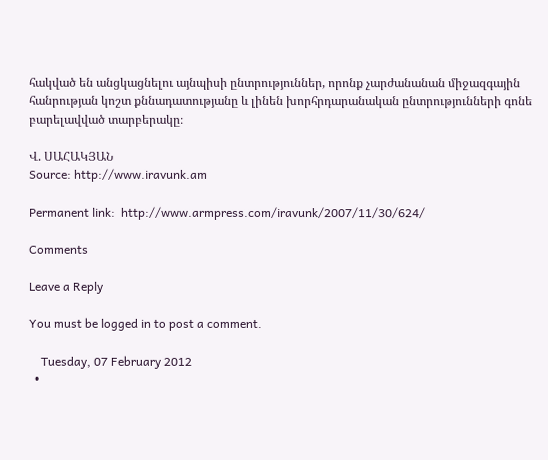հակված են անցկացնելու այնպիսի ընտրություններ, որոնք չարժանանան միջազգային հանրության կոշտ քննադատությանը և լինեն խորհրդարանական ընտրությունների գոնե բարելավված տարբերակը։

Վ. ՍԱՀԱԿՅԱՆ
Source: http://www.iravunk.am

Permanent link:  http://www.armpress.com/iravunk/2007/11/30/624/

Comments

Leave a Reply

You must be logged in to post a comment.

    Tuesday, 07 February 2012
  •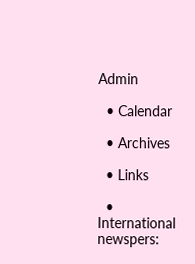Admin

  • Calendar

  • Archives

  • Links

  • International newspers: